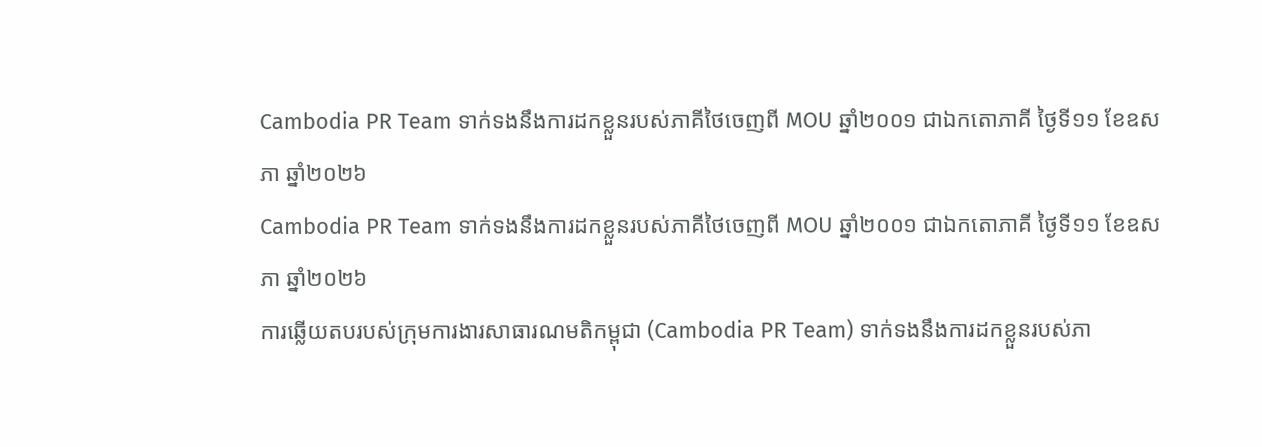Cambodia PR Team ទាក់ទងនឹងការដកខ្លួនរបស់ភាគីថៃចេញពី MOU ឆ្នាំ២០០១ ជាឯកតោភាគី ថ្ងៃទី១១ ខែឧសភា ឆ្នាំ២០២៦
Cambodia PR Team ទាក់ទងនឹងការដកខ្លួនរបស់ភាគីថៃចេញពី MOU ឆ្នាំ២០០១ ជាឯកតោភាគី ថ្ងៃទី១១ ខែឧសភា ឆ្នាំ២០២៦
ការឆ្លើយតបរបស់ក្រុមការងារសាធារណមតិកម្ពុជា (Cambodia PR Team) ទាក់ទងនឹងការដកខ្លួនរបស់ភា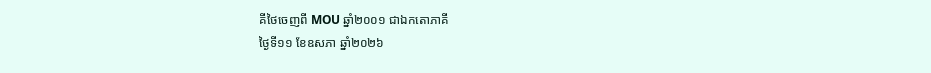គីថៃចេញពី MOU ឆ្នាំ២០០១ ជាឯកតោភាគី
ថ្ងៃទី១១ ខែឧសភា ឆ្នាំ២០២៦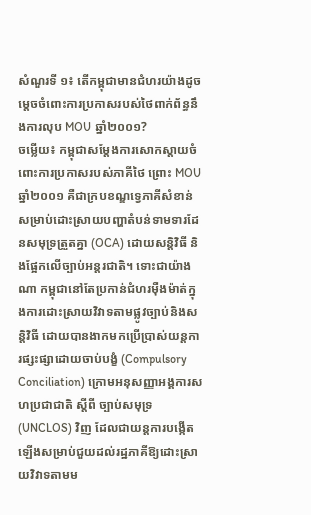សំណួរទី ១៖ តើកម្ពុជាមានជំហរយ៉ាងដូចម្តេចចំពោះការប្រកាសរបស់ថៃពាក់ព័ន្ធនឹងការលុប MOU ឆ្នាំ២០០១?
ចម្លើយ៖ កម្ពុជាសម្តែងការសោកស្តាយចំពោះការប្រកាសរបស់ភាគីថៃ ព្រោះ MOU ឆ្នាំ២០០១ គឺជាក្របខណ្ឌទ្វេភាគីសំខាន់សម្រាប់ដោះស្រាយបញ្ហាតំបន់ទាមទារដែនសមុទ្រត្រួតគ្នា (OCA) ដោយសន្តិវិធី និងផ្អែកលើច្បាប់អន្តរជាតិ។ ទោះជាយ៉ាងណា កម្ពុជានៅតែប្រកាន់ជំហរម៉ឺងម៉ាត់ក្នុងការដោះស្រាយវិវាទតាមផ្លូវច្បាប់និងសន្តិវិធី ដោយបានងាកមកប្រើប្រាស់យន្តការផ្សះផ្សាដោយចាប់បង្ខំ (Compulsory Conciliation) ក្រោមអនុសញ្ញាអង្គការសហប្រជាជាតិ ស្តីពី ច្បាប់សមុទ្រ (UNCLOS) វិញ ដែលជាយន្តការបង្កើតឡើងសម្រាប់ជួយដល់រដ្ឋភាគីឱ្យដោះស្រាយវិវាទតាមម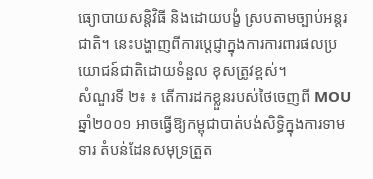ធ្យោបាយសន្តិវិធី និងដោយបង្ខំ ស្របតាមច្បាប់អន្តរជាតិ។ នេះបង្ហាញពីការប្តេជ្ញាក្នុងការការពារផលប្រយោជន៍ជាតិដោយទំនួល ខុសត្រូវខ្ពស់។
សំណួរទី ២៖ ៖ តើការដកខ្លួនរបស់ថៃចេញពី MOU ឆ្នាំ២០០១ អាចធ្វើឱ្យកម្ពុជាបាត់បង់សិទ្ធិក្នុងការទាមទារ តំបន់ដែនសមុទ្រត្រួត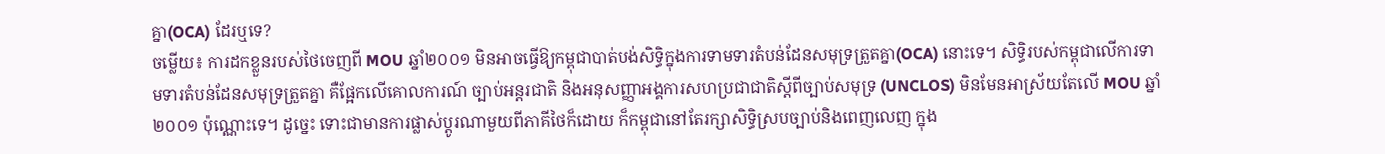គ្នា(OCA) ដែរឬទេ?
ចម្លើយ៖ ការដកខ្លួនរបស់ថៃចេញពី MOU ឆ្នាំ២០០១ មិនអាចធ្វើឱ្យកម្ពុជាបាត់បង់សិទ្ធិក្នុងការទាមទារតំបន់ដែនសមុទ្រត្រួតគ្នា(OCA) នោះទេ។ សិទ្ធិរបស់កម្ពុជាលើការទាមទារតំបន់ដែនសមុទ្រត្រួតគ្នា គឺផ្អែកលើគោលការណ៍ ច្បាប់អន្តរជាតិ និងអនុសញ្ញាអង្គការសហប្រជាជាតិស្តីពីច្បាប់សមុទ្រ (UNCLOS) មិនមែនអាស្រ័យតែលើ MOU ឆ្នាំ២០០១ ប៉ុណ្ណោះទេ។ ដូច្នេះ ទោះជាមានការផ្លាស់ប្តូរណាមួយពីភាគីថៃក៏ដោយ ក៏កម្ពុជានៅតែរក្សាសិទ្ធិស្របច្បាប់និងពេញលេញ ក្នុង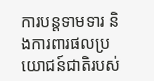ការបន្តទាមទារ និងការពារផលប្រយោជន៍ជាតិរបស់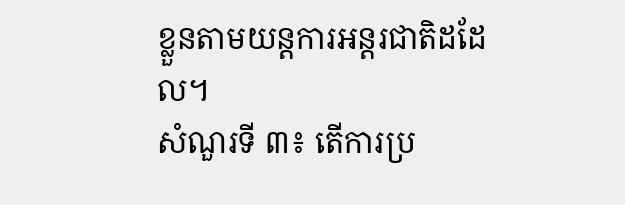ខ្លួនតាមយន្តការអន្តរជាតិដដែល។
សំណួរទី ៣៖ តើការប្រ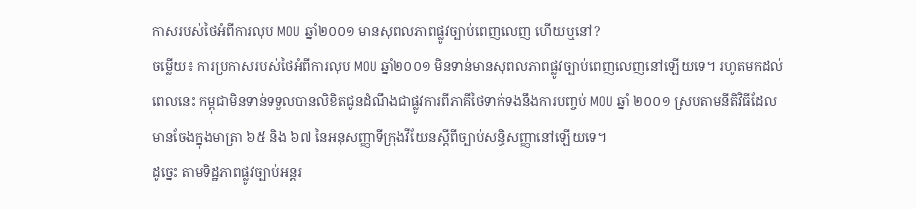កាសរបស់ថៃអំពីការលុប MOU ឆ្នាំ២០០១ មានសុពលភាពផ្លូវច្បាប់ពេញលេញ ហើយឬនៅ?
ចម្លើយ៖ ការប្រកាសរបស់ថៃអំពីការលុប MOU ឆ្នាំ២០០១ មិនទាន់មានសុពលភាពផ្លូវច្បាប់ពេញលេញនៅឡើយទេ។ រហូតមកដល់ពេលនេះ កម្ពុជាមិនទាន់ទទួលបានលិខិតជូនដំណឹងជាផ្លូវការពីភាគីថៃទាក់ទងនឹងការបញ្ចប់ MOU ឆ្នាំ ២០០១ ស្របតាមនីតិវិធីដែលមានចែងក្នុងមាត្រា ៦៥ និង ៦៧ នៃអនុសញ្ញាទីក្រុងវីយែនស្តីពីច្បាប់សន្ធិសញ្ញានៅឡើយទេ។
ដូច្នេះ តាមទិដ្ឋភាពផ្លូវច្បាប់អន្តរ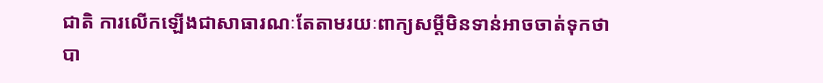ជាតិ ការលើកឡើងជាសាធារណៈតែតាមរយៈពាក្យសម្តីមិនទាន់អាចចាត់ទុកថាបា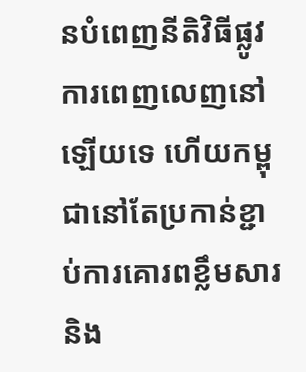នបំពេញនីតិវិធីផ្លូវការពេញលេញនៅឡើយទេ ហើយកម្ពុជានៅតែប្រកាន់ខ្ជាប់ការគោរពខ្លឹមសារ និង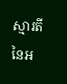ស្មារតីនៃអ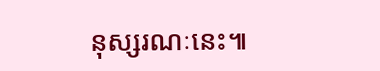នុស្សរណៈនេះ៕